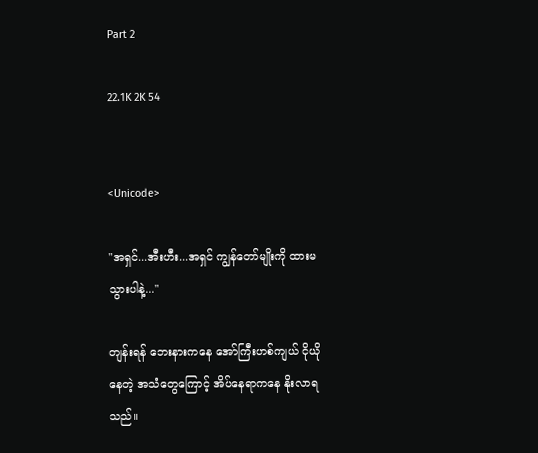Part 2

22.1K 2K 54


<Unicode>

"အရှင်...အီးဟီး...အရှင် ကျွန်တော်မျိုးကို ထားမသွားပါနဲ့..."

တျန်းရန် ဘေးနားကနေ အော်ကြီးဟစ်ကျယ် ငိုယိုနေတဲ့ အသံတွေကြောင့် အိပ်နေရာကနေ နိုးလာရသည်။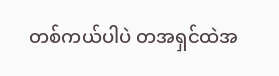တစ်ကယ်ပါပဲ တအရှင်ထဲအ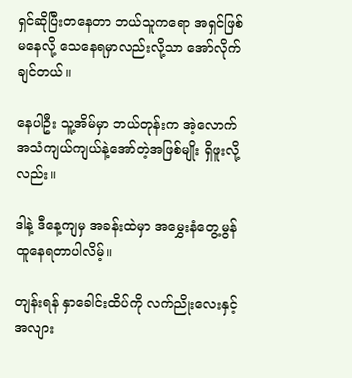ရှင်ဆိုပြီးတနေတာ ဘယ်သူကရော အရှင်ဖြစ်မနေလို့ သေနေရမှာလည်းလို့သာ အော်လိုက်ချင်တယ်။

နေပါဦး သူ့အိမ်မှာ ဘယ်တုန်းက အဲ့လောက် အသံကျယ်ကျယ်နဲ့အော်တဲ့အဖြစ်မျိုး ရှိဖူးလို့လည်း။

ဒါနဲ့ ဒီနေ့ကျမှ အခန်းထဲမှာ အမွှေးနံတွေ့မွန်ထူနေရတာပါလိမ့်။

တျန်းရန် နှာခေါင်းထိပ်ကို လက်ညိုးလေးနှင့် အလျား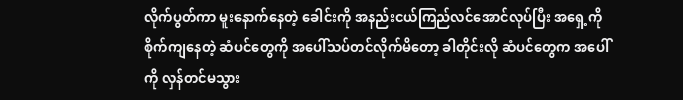လိုက်ပွတ်ကာ မူးနောက်နေတဲ့ ခေါင်းကို အနည်းငယ်ကြည်လင်အောင်လုပ်ပြီး အရှေ့ကို စိုက်ကျနေတဲ့ ဆံပင်တွေကို အပေါ်သပ်တင်လိုက်မိတော့ ခါတိုင်းလို ဆံပင်တွေက အပေါ်ကို လှန်တင်မသွား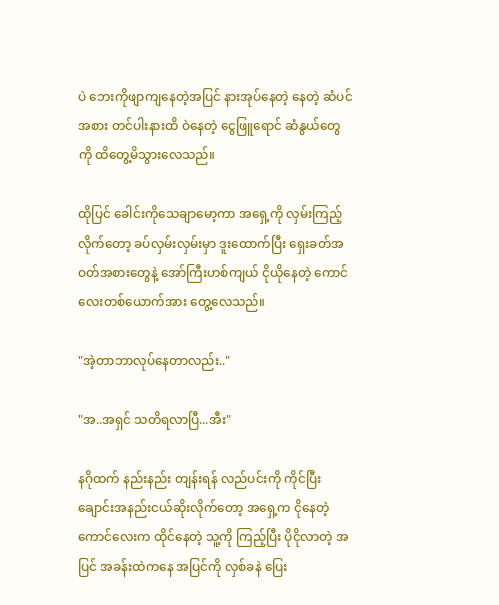ပဲ ဘေးကိုဖျာကျနေတဲ့အပြင် နားအုပ်နေတဲ့ နေတဲ့ ဆံပင်အစား တင်ပါးနားထိ ဝဲနေတဲ့ ငွေဖြူရောင် ဆံနွယ်တွေကို ထိတွေ့မိသွားလေသည်။

ထိုပြင် ခေါင်းကိုသေချာမော့ကာ အရှေ့ကို လှမ်းကြည့်လိုက်တော့ ခပ်လှမ်းလှမ်းမှာ ဒူးထောက်ပြီး ရှေးခတ်အဝတ်အစားတွေနဲ့ အော်ကြီးဟစ်ကျယ် ငိုယိုနေတဲ့ ကောင်လေးတစ်ယောက်အား တွေ့လေသည်။

"အဲ့တာဘာလုပ်နေတာလည်း.."

"အ..အရှင် သတိရလာပြီ...အီး"

နဂိုထက် နည်းနည်း တျန်းရန် လည်ပင်းကို ကိုင်ပြီး ချောင်းအနည်းငယ်ဆိုးလိုက်တော့ အရှေ့က ငိုနေတဲ့ ကောင်လေးက ထိုင်နေတဲ့ သူ့ကို ကြည့်ပြီး ပိုငိုလာတဲ့ အပြင် အခန်းထဲကနေ အပြင်ကို လှစ်ခနဲ ပြေး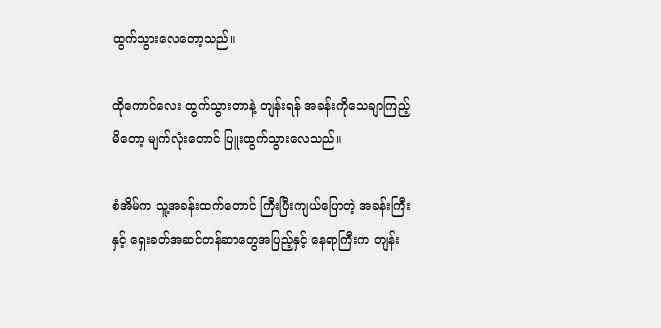ထွက်သွားလေတော့သည်။

ထိုကောင်လေး ထွက်သွားတာနဲ့ တျန်းရန် အခန်းကိုသေချာကြည့်မိတော့ မျက်လုံးတောင် ပြူးထွက်သွားလေသည်။

စံအိမ်က သူ့အခန်းထက်တောင် ကြီးပြီးကျယ်ပြောတဲ့ အခန်းကြီးနှင့် ရှေးခတ်အဆင်တန်ဆာတွေအပြည့်နှင့် နေရာကြီးက တျန်း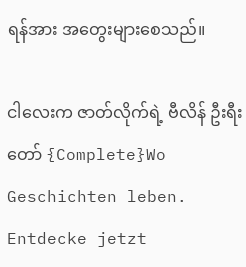ရန်အား အတွေးများစေသည်။

ငါလေးက ဇာတ်လိုက်ရဲ့ ဗီလိန် ဦးရီးတော် {Complete}Wo Geschichten leben. Entdecke jetzt